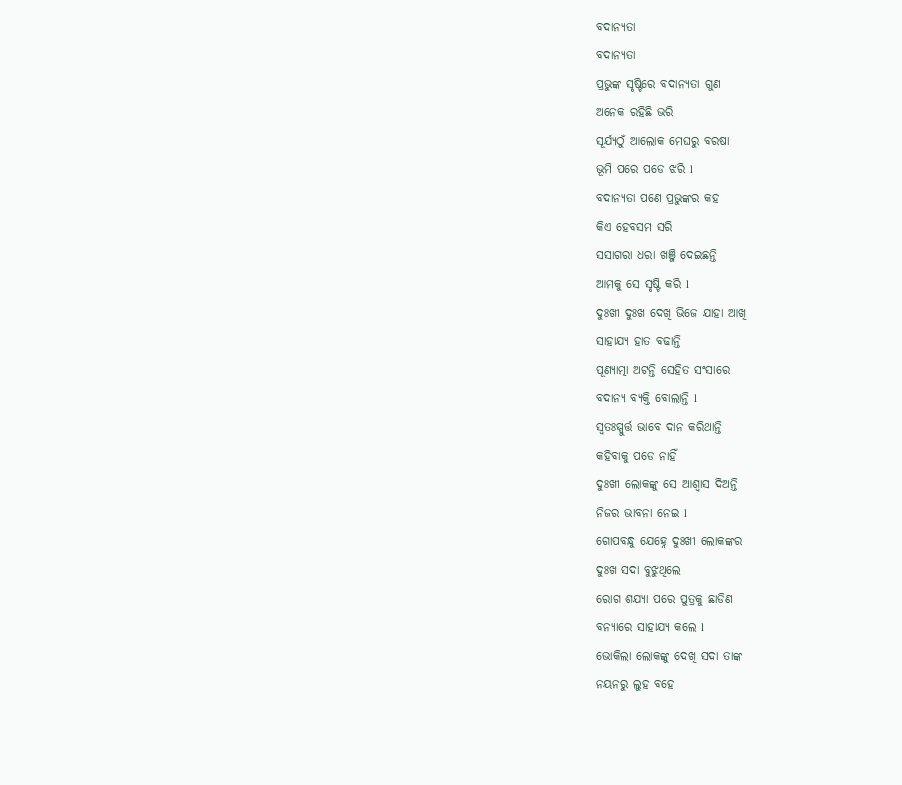ବଦାନ୍ୟତା
ବଦାନ୍ୟତା
ପ୍ରଭୁଙ୍କ ସୃଷ୍ଟିରେ ବଦାନ୍ୟତା ଗୁଣ
ଅନେକ ରହିଛି ଭରି
ସୂର୍ଯ୍ୟଠୁଁ ଆଲୋକ ମେଘରୁ ବରଷା
ଭୂମି ପରେ ପଡେ ଝରି l
ବଦାନ୍ୟତା ପଣେ ପ୍ରଭୁଙ୍କର କହ
କିଏ ହେବସମ ସରି
ସସାଗରା ଧରା ଖଞ୍ଜି ଦେଇଛନ୍ତି
ଆମକୁ ସେ ସୃଷ୍ଟି କରି l
ଦୁଃଖୀ ଦୁଃଖ ଦେଖି ଭିଜେ ଯାହା ଆଖି
ସାହାଯ୍ୟ ହାତ ବଢାନ୍ତି
ପୂଣ୍ୟାତ୍ମା ଅଟନ୍ତି ସେହିତ ସଂସାରେ
ବଦାନ୍ୟ ବ୍ୟକ୍ତି ବୋଲାନ୍ତି l
ସ୍ୱତଃସ୍ପୁର୍ତ୍ତ ଭାବେ ଦାନ କରିଥାନ୍ତି
କହିବାକୁ ପଡେ ନାହିଁ
ଦୁଃଖୀ ଲୋକଙ୍କୁ ସେ ଆଶ୍ୱାସ ଦିଅନ୍ତି
ନିଜର ଭାବନା ନେଇ l
ଗୋପବନ୍ଧୁ ଯେହ୍ନେ ଦୁଃଖୀ ଲୋକଙ୍କର
ଦୁଃଖ ସଦା ବୁଝୁଥିଲେ
ରୋଗ ଶଯ୍ୟା ପରେ ପୁତ୍ରକୁ ଛାଡିଣ
ବନ୍ୟାରେ ସାହାଯ୍ୟ କଲେ l
ଭୋକିଲା ଲୋକଙ୍କୁ ଦେଖି ସଦା ତାଙ୍କ
ନୟନରୁ ଲୁହ ବହେ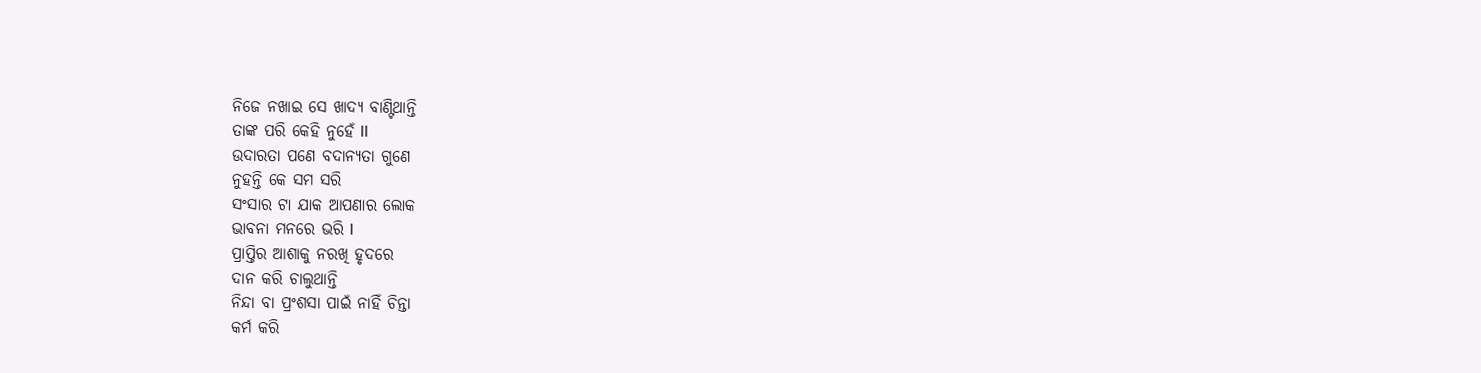ନିଜେ ନଖାଇ ସେ ଖାଦ୍ୟ ବାଣ୍ଟିଥାନ୍ତି
ତାଙ୍କ ପରି କେହି ନୁହେଁ ll
ଉଦାରତା ପଣେ ବଦାନ୍ୟତା ଗୁଣେ
ନୁହନ୍ତି କେ ସମ ସରି
ସଂସାର ଟା ଯାକ ଆପଣାର ଲୋକ
ଭାବନା ମନରେ ଭରି l
ପ୍ରାପ୍ତିର ଆଶାକୁ ନରଖି ହୃଦରେ
ଦାନ କରି ଚାଲୁଥାନ୍ତି
ନିନ୍ଦା ବା ପ୍ରଂଶସା ପାଇଁ ନାହିଁ ଚିନ୍ତା
କର୍ମ କରି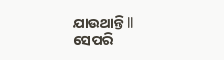ଯାଉଥାନ୍ତି ll
ସେପରି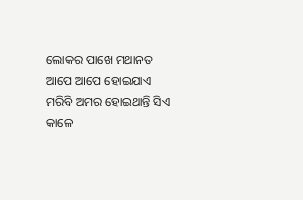ଲୋକର ପାଖେ ମଥାନତ
ଆପେ ଆପେ ହୋଇଯାଏ
ମରିବି ଅମର ହୋଇଥାନ୍ତି ସିଏ
କାଳେ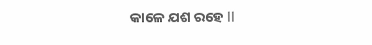କାଳେ ଯଶ ରହେ ll